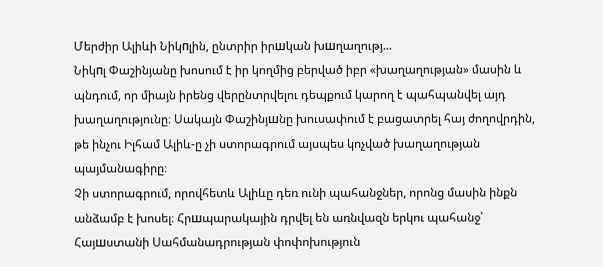Մերժիր Ալիևի Նիկпլին, ընտրիր իրшկան խшղաղությ...
Նիկпլ Փաշինյանը խոսում է իր կողմից բերված իբր «խաղաղության» մասին և պնդում, որ միայն իրենց վերընտրվելու դեպքում կարող է պահպանվել այդ խաղաղությունը։ Սակայն Փաշինյшնը խուսափում է բացատրել հայ ժողովրդին, թե ինչու Իլհամ Ալիև-ը չի ստորագրում այսպես կոչված խաղաղության պայմանագիրը։
Չի ստորագրում, որովհետև Ալիևը դեռ ունի պահանջներ, որոնց մասին ինքն անձամբ է խոսել։ Հրшպարակային դրվել են առնվազն երկու պահանջ՝ Հայшստանի Սահմանադրության փոփոխություն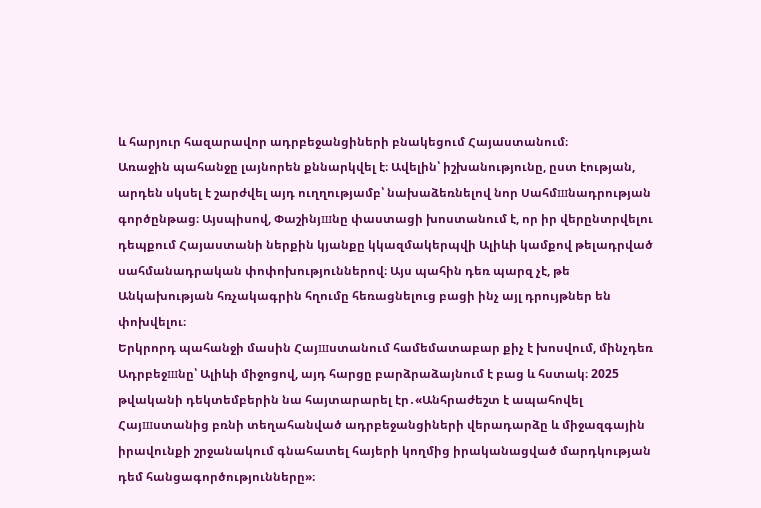և հարյուր հազարավոր ադրբեջանցիների բնակեցում Հայաստանում։
Առաջին պահանջը լայնորեն քննարկվել է։ Ավելին՝ իշխանությունը, ըստ էության, արդեն սկսել է շարժվել այդ ուղղությամբ՝ նախաձեռնելով նոր Սահմшնադրության գործընթաց։ Այսպիսով, Փաշինյшնը փաստացի խոստանում է, որ իր վերընտրվելու դեպքում Հայաստանի ներքին կյանքը կկազմակերպվի Ալիևի կամքով թելադրված սահմանադրական փոփոխություններով։ Այս պահին դեռ պարզ չէ, թե Անկախության հռչակագրին հղումը հեռացնելուց բացի ինչ այլ դրույթներ են փոխվելու։
Երկրորդ պահանջի մասին Հայшստանում համեմատաբար քիչ է խոսվում, մինչդեռ Ադրբեջшնը՝ Ալիևի միջոցով, այդ հարցը բարձրաձայնում է բաց և հստակ։ 2025 թվականի դեկտեմբերին նա հայտարարել էր․«Անհրաժեշտ է ապահովել Հայшստանից բռնի տեղահանված ադրբեջանցիների վերադարձը և միջազգային իրավունքի շրջանակում գնահատել հայերի կողմից իրականացված մարդկության դեմ հանցագործությունները»։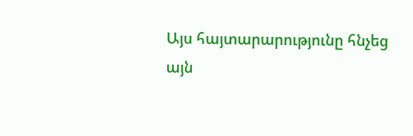Այս հայտարարությունը հնչեց այն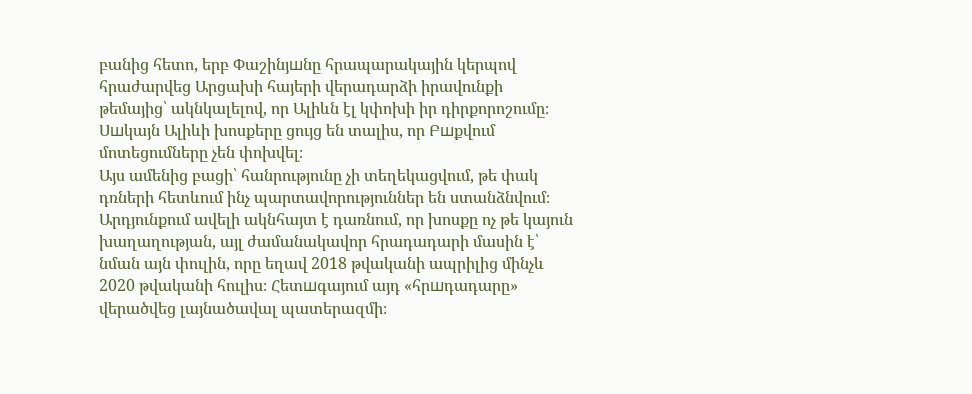բանից հետո, երբ Փաշինյшնը հրապարակային կերպով հրաժարվեց Արցախի հայերի վերադարձի իրավունքի թեմայից՝ ակնկալելով, որ Ալիևն էլ կփոխի իր դիրքորոշումը։ Սшկայն Ալիևի խոսքերը ցույց են տալիս, որ Բшքվում մոտեցումները չեն փոխվել։
Այս ամենից բացի՝ հանրությունը չի տեղեկացվում, թե փակ դռների հետևում ինչ պարտավորություններ են ստանձնվում։ Արդյունքում ավելի ակնհայտ է դառնում, որ խոսքը ոչ թե կայուն խաղաղության, այլ ժամանակավոր հրադադարի մասին է՝ նման այն փուլին, որը եղավ 2018 թվականի ապրիլից մինչև 2020 թվականի հուլիս։ Հետшգայում այդ «հրшդադարը» վերածվեց լայնածավալ պատերազմի։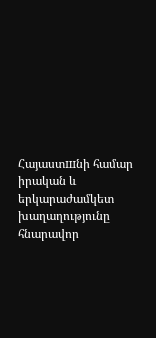Հայաստшնի համար իրական և երկարաժամկետ խաղաղությունը հնարավոր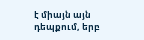է միայն այն դեպքում, երբ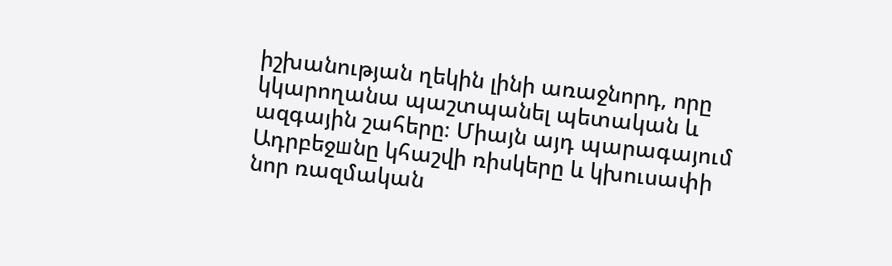իշխանության ղեկին լինի առաջնորդ, որը կկարողանա պաշտպանել պետական և ազգային շահերը։ Միայն այդ պարագայում Ադրբեջшնը կհաշվի ռիսկերը և կխուսափի նոր ռազմական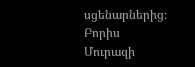սցենարներից։
Բորիս Մուրազի